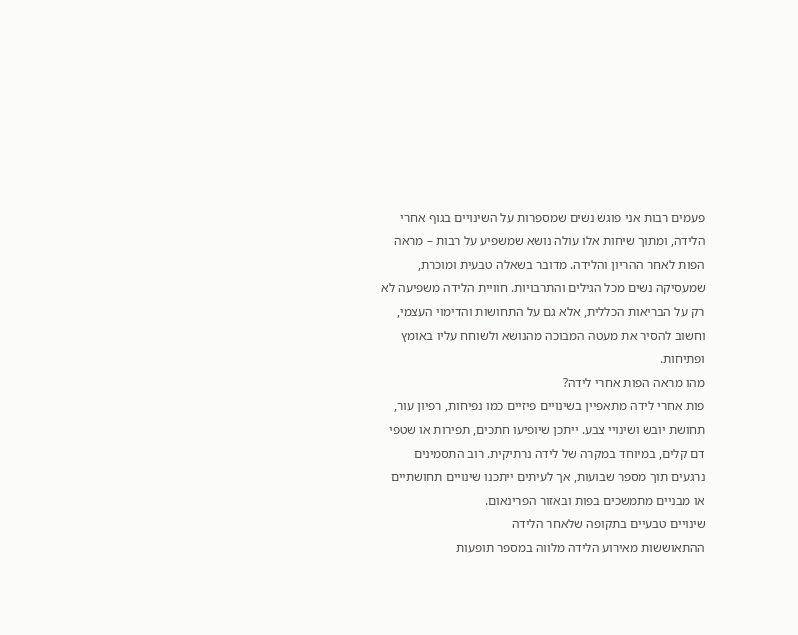פעמים רבות אני פוגש נשים שמספרות על השינויים בגוף אחרי הלידה, ומתוך שיחות אלו עולה נושא שמשפיע על רבות – מראה הפות לאחר ההריון והלידה. מדובר בשאלה טבעית ומוכרת, שמעסיקה נשים מכל הגילים והתרבויות. חוויית הלידה משפיעה לא רק על הבריאות הכללית, אלא גם על התחושות והדימוי העצמי, וחשוב להסיר את מעטה המבוכה מהנושא ולשוחח עליו באומץ ופתיחות.
מהו מראה הפות אחרי לידה?
פות אחרי לידה מתאפיין בשינויים פיזיים כמו נפיחות, רפיון עור, תחושת יובש ושינויי צבע. ייתכן שיופיעו חתכים, תפירות או שטפי דם קלים, במיוחד במקרה של לידה נרתיקית. רוב התסמינים נרגעים תוך מספר שבועות, אך לעיתים ייתכנו שינויים תחושתיים או מבניים מתמשכים בפות ובאזור הפרינאום.
שינויים טבעיים בתקופה שלאחר הלידה
ההתאוששות מאירוע הלידה מלווה במספר תופעות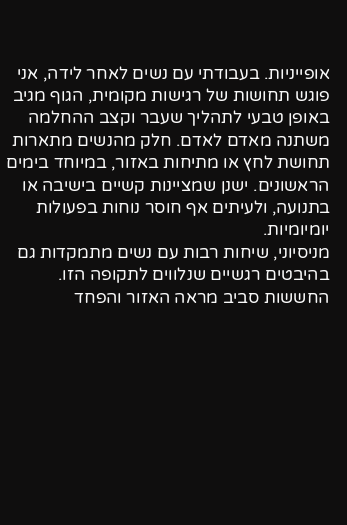אופייניות. בעבודתי עם נשים לאחר לידה, אני פוגש תחושות של רגישות מקומית, הגוף מגיב באופן טבעי לתהליך שעבר וקצב ההחלמה משתנה מאדם לאדם. חלק מהנשים מתארות תחושת לחץ או מתיחות באזור, במיוחד בימים הראשונים. ישנן שמציינות קשיים בישיבה או בתנועה, ולעיתים אף חוסר נוחות בפעולות יומיומיות.
מניסיוני, שיחות רבות עם נשים מתמקדות גם בהיבטים רגשיים שנלווים לתקופה הזו. החששות סביב מראה האזור והפחד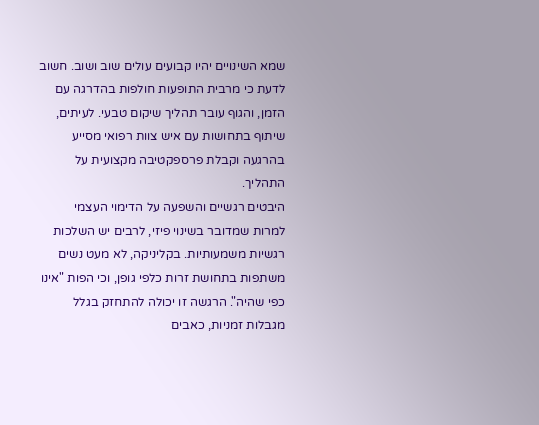שמא השינויים יהיו קבועים עולים שוב ושוב. חשוב לדעת כי מרבית התופעות חולפות בהדרגה עם הזמן, והגוף עובר תהליך שיקום טבעי. לעיתים, שיתוף בתחושות עם איש צוות רפואי מסייע בהרגעה וקבלת פרספקטיבה מקצועית על התהליך.
היבטים רגשיים והשפעה על הדימוי העצמי
למרות שמדובר בשינוי פיזי, לרבים יש השלכות רגשיות משמעותיות. בקליניקה, לא מעט נשים משתפות בתחושת זרות כלפי גופן, וכי הפות "אינו כפי שהיה". הרגשה זו יכולה להתחזק בגלל מגבלות זמניות, כאבים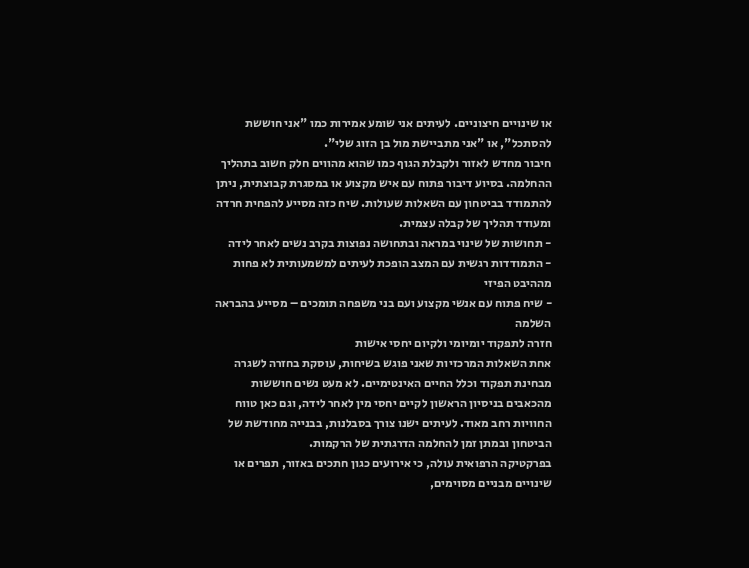או שינויים חיצוניים. לעיתים אני שומע אמירות כמו "אני חוששת להסתכל", או "אני מתביישת מול בן הזוג שלי".
חיבור מחדש לאזור ולקבלת הגוף כמו שהוא מהווים חלק חשוב בתהליך ההחלמה. בסיוע דיבור פתוח עם איש מקצוע או במסגרת קבוצתית, ניתן להתמודד בביטחון עם השאלות שעולות. שיח כזה מסייע להפחית חרדה ומעודד תהליך של קבלה עצמית.
- תחושות של שינוי במראה ובתחושה נפוצות בקרב נשים לאחר לידה
- התמודדות רגשית עם המצב הופכת לעיתים למשמעותית לא פחות מההיבט הפיזי
- שיח פתוח עם אנשי מקצוע ועם בני משפחה תומכים – מסייע בהבראה השלמה
חזרה לתפקוד יומיומי ולקיום יחסי אישות
אחת השאלות המרכזיות שאני פוגש בשיחות, עוסקת בחזרה לשגרה מבחינת תפקוד וכלל החיים האינטימיים. לא מעט נשים חוששות מהכאבים בניסיון הראשון לקיים יחסי מין לאחר לידה, וגם כאן טווח החוויות רחב מאוד. לעיתים ישנו צורך בסבלנות, בבנייה מחודשת של הביטחון ובמתן זמן להחלמה הדרגתית של הרקמות.
בפרקטיקה הרפואית עולה, כי אירועים כגון חתכים באזור, תפרים או שינויים מבניים מסוימים,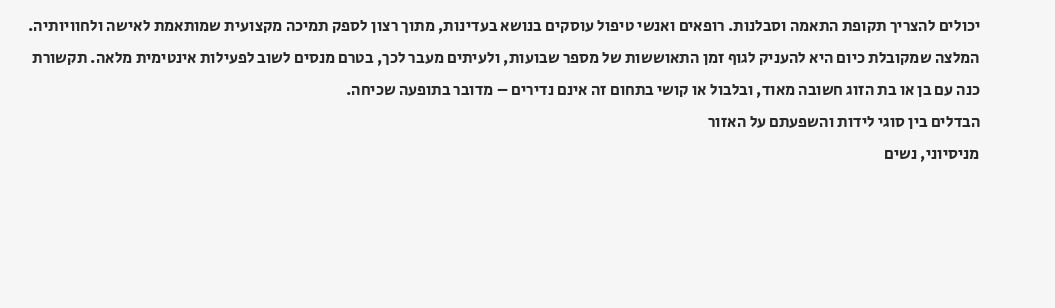יכולים להצריך תקופת התאמה וסבלנות. רופאים ואנשי טיפול עוסקים בנושא בעדינות, מתוך רצון לספק תמיכה מקצועית שמותאמת לאישה ולחוויותיה.
המלצה שמקובלת כיום היא להעניק לגוף זמן התאוששות של מספר שבועות, ולעיתים מעבר לכך, בטרם מנסים לשוב לפעילות אינטימית מלאה. תקשורת כנה עם בן או בת הזוג חשובה מאוד, ובלבול או קושי בתחום זה אינם נדירים – מדובר בתופעה שכיחה.
הבדלים בין סוגי לידות והשפעתם על האזור
מניסיוני, נשים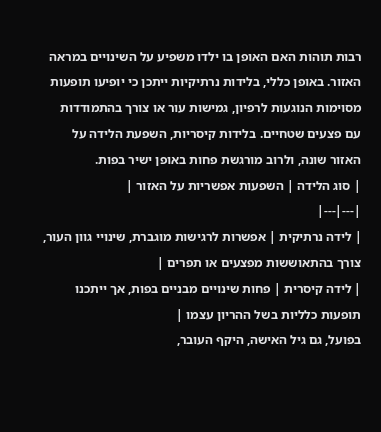רבות תוהות האם האופן בו ילדו משפיע על השינויים במראה האזור. באופן כללי, בלידות נרתיקיות ייתכן כי יופיעו תופעות מסוימות הנוגעות לרפיון, גמישות עור או צורך בהתמודדות עם פצעים שטחיים. בלידות קיסריות, השפעת הלידה על האזור שונה, ולרוב מורגשת פחות באופן ישיר בפות.
| סוג הלידה | השפעות אפשריות על האזור |
|---|---|
| לידה נרתיקית | אפשרות לרגישות מוגברת, שינויי גוון העור, צורך בהתאוששות מפצעים או תפרים |
| לידה קיסרית | פחות שינויים מבניים בפות, אך ייתכנו תופעות כלליות בשל ההריון עצמו |
בפועל, גם גיל האישה, היקף העובר,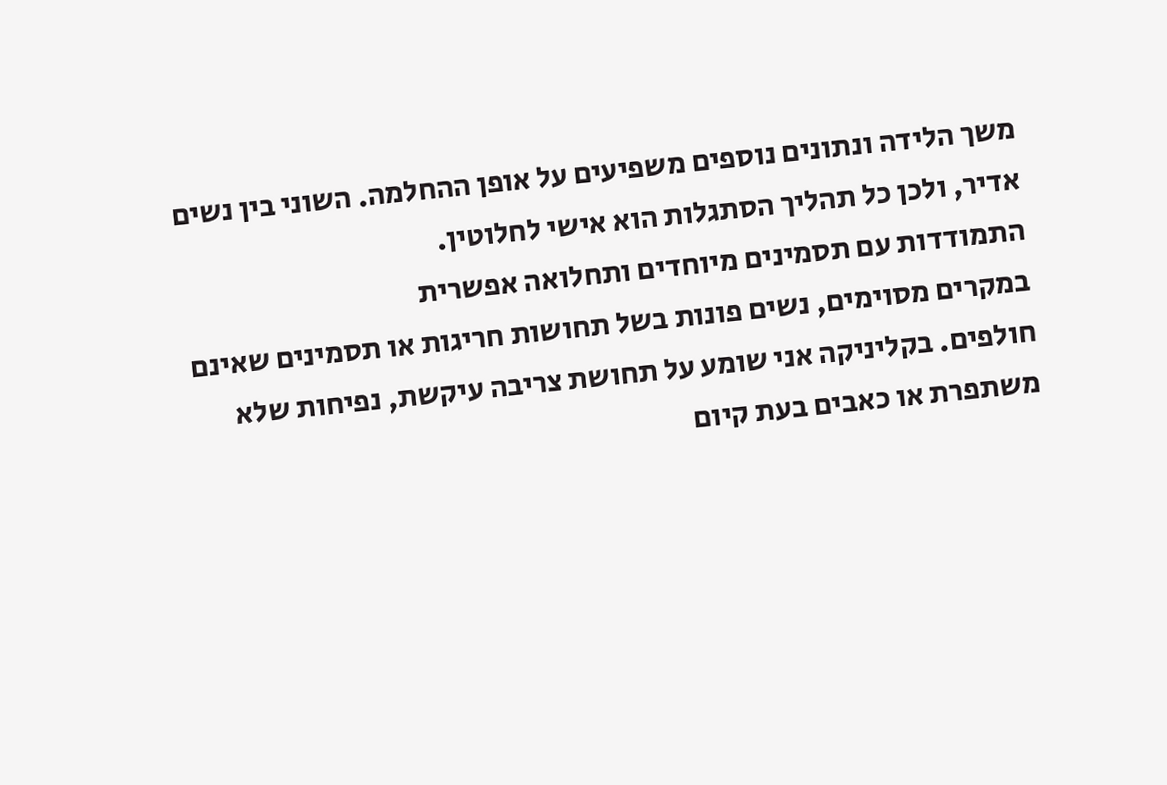משך הלידה ונתונים נוספים משפיעים על אופן ההחלמה. השוני בין נשים אדיר, ולכן כל תהליך הסתגלות הוא אישי לחלוטין.
התמודדות עם תסמינים מיוחדים ותחלואה אפשרית
במקרים מסוימים, נשים פונות בשל תחושות חריגות או תסמינים שאינם חולפים. בקליניקה אני שומע על תחושת צריבה עיקשת, נפיחות שלא משתפרת או כאבים בעת קיום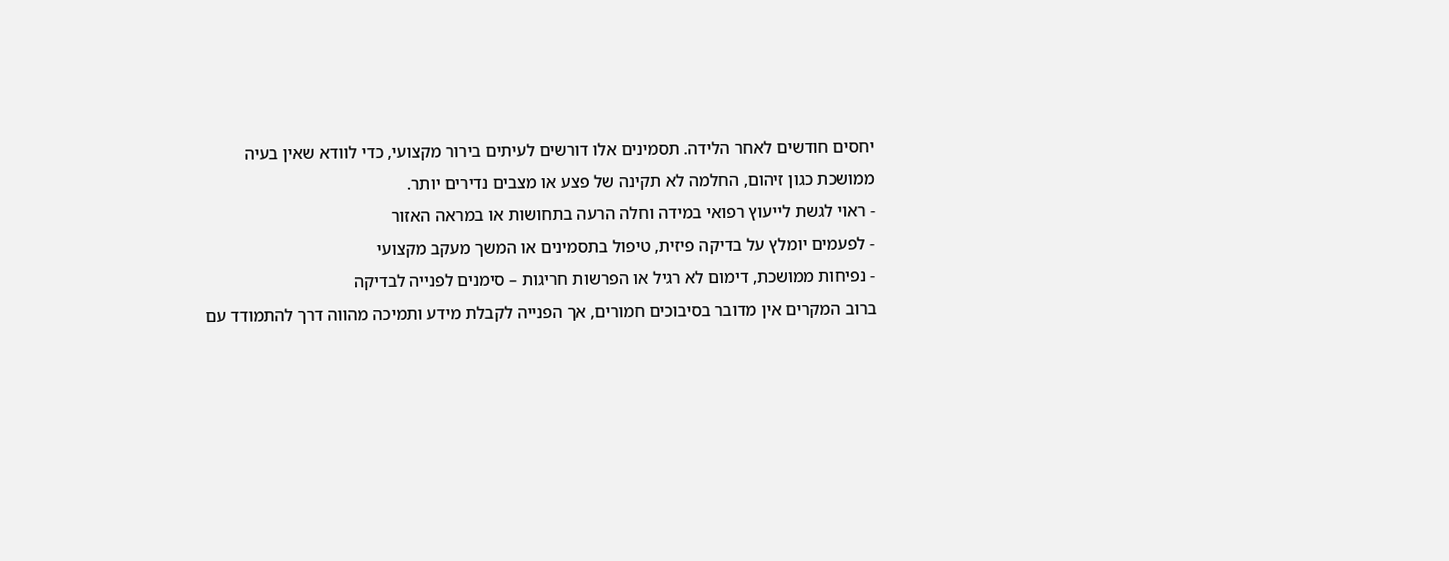יחסים חודשים לאחר הלידה. תסמינים אלו דורשים לעיתים בירור מקצועי, כדי לוודא שאין בעיה ממושכת כגון זיהום, החלמה לא תקינה של פצע או מצבים נדירים יותר.
- ראוי לגשת לייעוץ רפואי במידה וחלה הרעה בתחושות או במראה האזור
- לפעמים יומלץ על בדיקה פיזית, טיפול בתסמינים או המשך מעקב מקצועי
- נפיחות ממושכת, דימום לא רגיל או הפרשות חריגות – סימנים לפנייה לבדיקה
ברוב המקרים אין מדובר בסיבוכים חמורים, אך הפנייה לקבלת מידע ותמיכה מהווה דרך להתמודד עם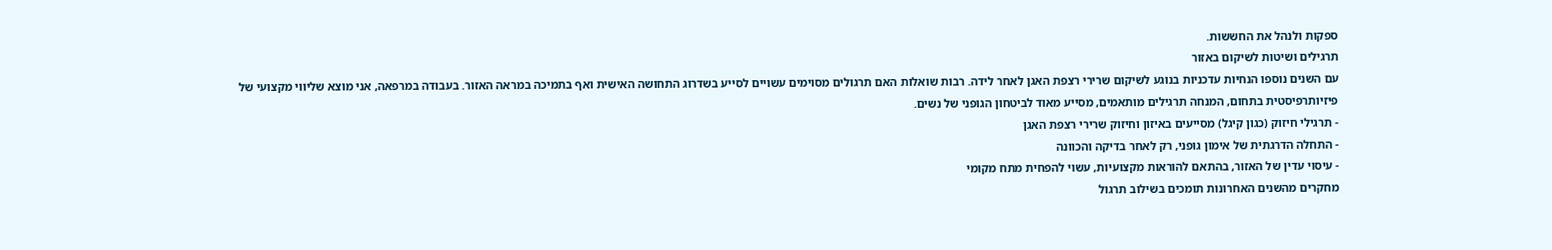ספקות ולנהל את החששות.
תרגילים ושיטות לשיקום באזור
עם השנים נוספו הנחיות עדכניות בנוגע לשיקום שרירי רצפת האגן לאחר לידה. רבות שואלות האם תרגולים מסוימים עשויים לסייע בשדרוג התחושה האישית ואף בתמיכה במראה האזור. בעבודה במרפאה, אני מוצא שליווי מקצועי של פיזיותרפיסטית בתחום, המנחה תרגילים מותאמים, מסייע מאוד לביטחון הגופני של נשים.
- תרגילי חיזוק (כגון קיגל) מסייעים באיזון וחיזוק שרירי רצפת האגן
- התחלה הדרגתית של אימון גופני, רק לאחר בדיקה והכוונה
- עיסוי עדין של האזור, בהתאם להוראות מקצועיות, עשוי להפחית מתח מקומי
מחקרים מהשנים האחרונות תומכים בשילוב תרגול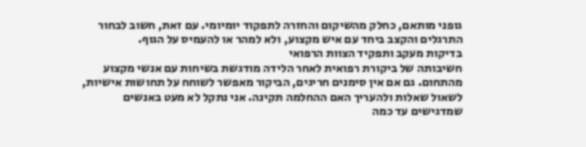גופני מותאם, כחלק מהשיקום והחזרה לתפקוד יומיומי. עם זאת, חשוב לבחור התרגלים והקצב ביחד עם איש מקצוע, ולא למהר או להעמיס על הגוף.
בדיקות מעקב ותפקיד הצוות הרפואי
חשיבותה של ביקורת רפואית לאחר הלידה מודגשת בשיחות עם אנשי מקצוע מהתחום. גם אם אין סימנים חריגים, הביקור מאפשר לשוחח על תחושות אישיות, לשאול שאלות ולהעריך האם ההחלמה תקינה. אני נתקל לא מעט באנשים שמדגישים עד כמה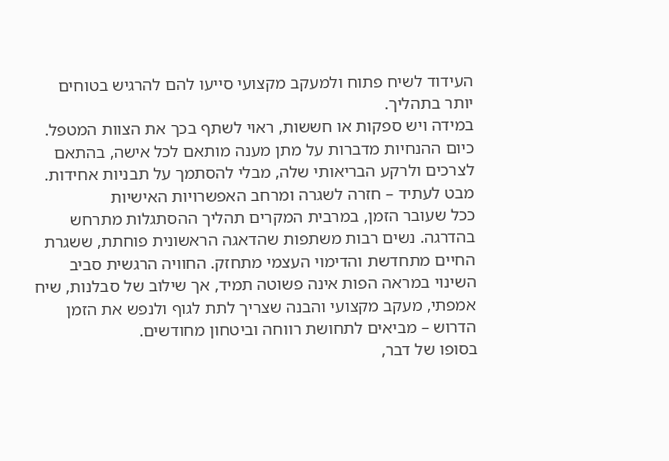העידוד לשיח פתוח ולמעקב מקצועי סייעו להם להרגיש בטוחים יותר בתהליך.
במידה ויש ספקות או חששות, ראוי לשתף בכך את הצוות המטפל. כיום ההנחיות מדברות על מתן מענה מותאם לכל אישה, בהתאם לצרכים ולרקע הבריאותי שלה, מבלי להסתמך על תבניות אחידות.
מבט לעתיד – חזרה לשגרה ומרחב האפשרויות האישיות
ככל שעובר הזמן, במרבית המקרים תהליך ההסתגלות מתרחש בהדרגה. נשים רבות משתפות שהדאגה הראשונית פוחתת, ששגרת החיים מתחדשת והדימוי העצמי מתחזק. החוויה הרגשית סביב השינוי במראה הפות אינה פשוטה תמיד, אך שילוב של סבלנות, שיח אמפתי, מעקב מקצועי והבנה שצריך לתת לגוף ולנפש את הזמן הדרוש – מביאים לתחושת רווחה וביטחון מחודשים.
בסופו של דבר,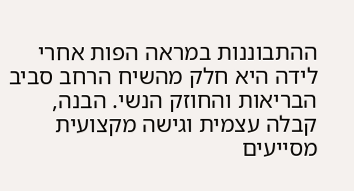ההתבוננות במראה הפות אחרי לידה היא חלק מהשיח הרחב סביב הבריאות והחוזק הנשי. הבנה, קבלה עצמית וגישה מקצועית מסייעים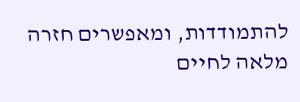להתמודדות, ומאפשרים חזרה מלאה לחיים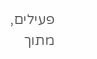פעילים, מתוך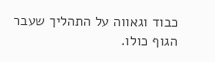כבוד וגאווה על התהליך שעבר הגוף כולו.